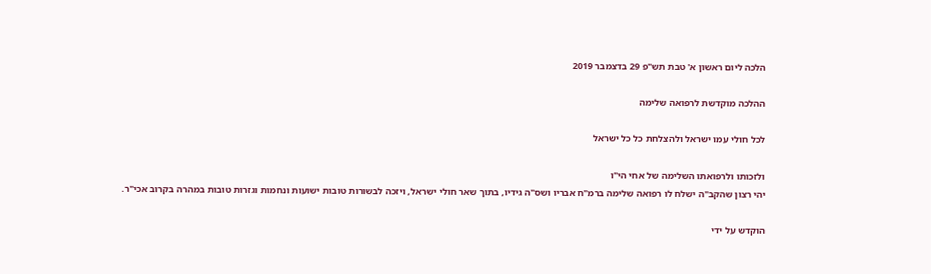הלכה ליום ראשון א' טבת תש"פ 29 בדצמבר 2019

ההלכה מוקדשת לרפואה שלימה

לכל חולי עמו ישראל ולהצלחת כל כל ישראל

ולזכותו ולרפואתו השלימה של אחי הי"ו
יהי רצון שהקב"ה ישלח לו רפואה שלימה ברמ"ח אבריו ושס"ה גידיו, בתוך שאר חולי ישראל, ויזכה לבשורות טובות ישועות ונחמות וגזרות טובות במהרה בקרוב אכי"ר.

הוקדש על ידי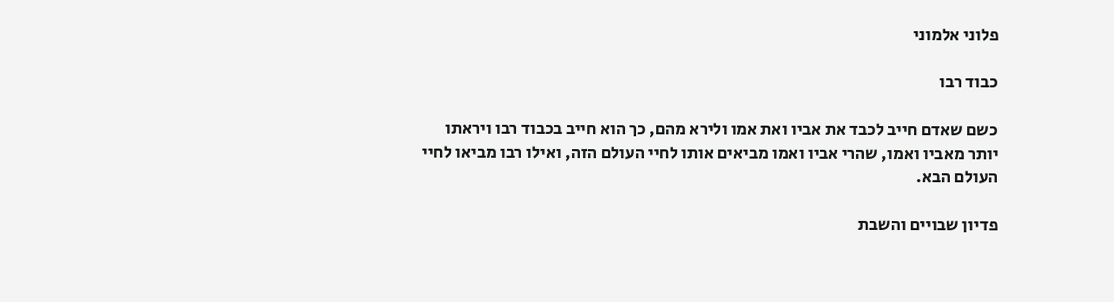פלוני אלמוני

כבוד רבו

כשם שאדם חייב לכבד את אביו ואת אמו ולירא מהם, כך הוא חייב בכבוד רבו ויראתו יותר מאביו ואמו, שהרי אביו ואמו מביאים אותו לחיי העולם הזה, ואילו רבו מביאו לחיי העולם הבא.

פדיון שבויים והשבת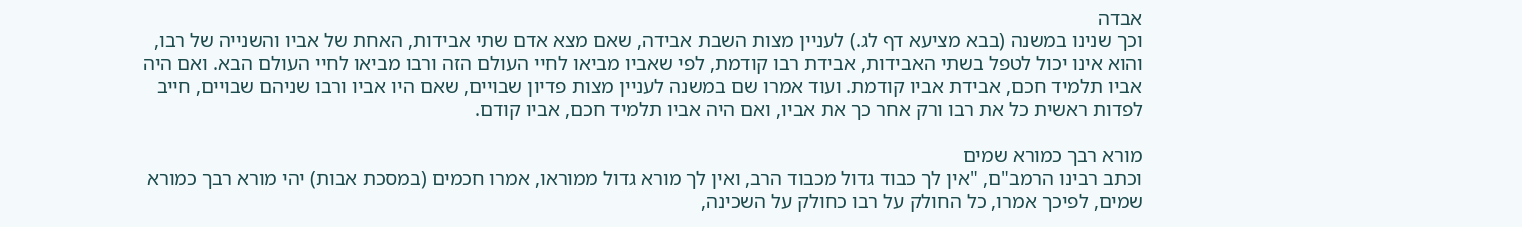אבדה
וכך שנינו במשנה (בבא מציעא דף לג.) לעניין מצות השבת אבידה, שאם מצא אדם שתי אבידות, האחת של אביו והשנייה של רבו, והוא אינו יכול לטפל בשתי האבידות, אבידת רבו קודמת, לפי שאביו מביאו לחיי העולם הזה ורבו מביאו לחיי העולם הבא. ואם היה אביו תלמיד חכם, אבידת אביו קודמת. ועוד אמרו שם במשנה לעניין מצות פדיון שבויים, שאם היו אביו ורבו שניהם שבויים, חייב לפדות ראשית כל את רבו ורק אחר כך את אביו, ואם היה אביו תלמיד חכם, אביו קודם.

מורא רבך כמורא שמים
וכתב רבינו הרמב"ם, "אין לך כבוד גדול מכבוד הרב, ואין לך מורא גדול ממוראו, אמרו חכמים (במסכת אבות) יהי מורא רבך כמורא שמים, לפיכך אמרו, כל החולק על רבו כחולק על השכינה,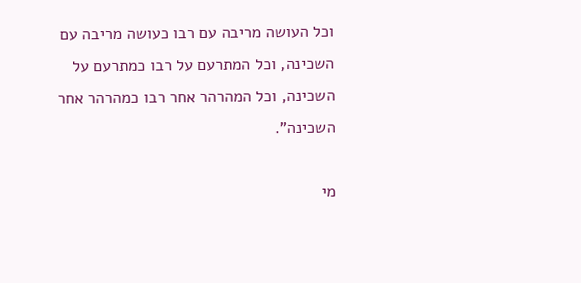וכל העושה מריבה עם רבו כעושה מריבה עם השכינה, וכל המתרעם על רבו כמתרעם על השכינה, וכל המהרהר אחר רבו כמהרהר אחר השכינה".

מי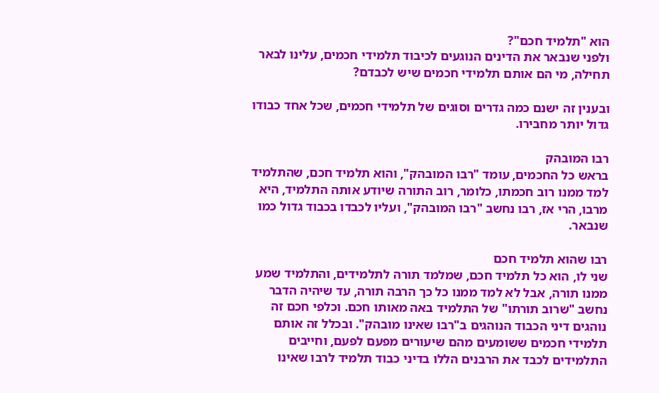הוא "תלמיד חכם"?
ולפני שנבאר את הדינים הנוגעים לכיבוד תלמידי חכמים, עלינו לבאר תחילה, מי הם אותם תלמידי חכמים שיש לכבדם?

ובענין זה ישנם כמה גדרים וסוגים של תלמידי חכמים, שכל אחד כבודו גדול יותר מחבירו.

רבו המובהק
בראש כל החכמים, עומד "רבו המובהק", והוא תלמיד חכם, שהתלמיד למד ממנו רוב חכמתו, כלומר, רוב התורה שיודע אותה התלמיד, היא מרבו, הרי אז, רבו נחשב "רבו המובהק", ועליו לכבדו בכבוד גדול כמו שנבאר.

רבו שהוא תלמיד חכם
שני לו, הוא כל תלמיד חכם, שמלמד תורה לתלמידים, והתלמיד שמע ממנו תורה, אבל לא למד ממנו כל כך הרבה תורה, עד שיהיה הדבר נחשב "שרוב תורתו" של התלמיד באה מאותו חכם. וכלפי חכם זה נוהגים דיני הכבוד הנוהגים ב"רבו שאינו מובהק". ובכלל זה אותם תלמידי חכמים ששומעים מהם שיעורים מפעם לפעם, וחייבים התלמידים לכבד את הרבנים הללו בדיני כבוד תלמיד לרבו שאינו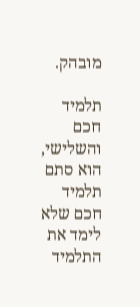מובהק.

תלמיד חכם
והשלישי, הוא סתם תלמיד חכם שלא לימד את התלמיד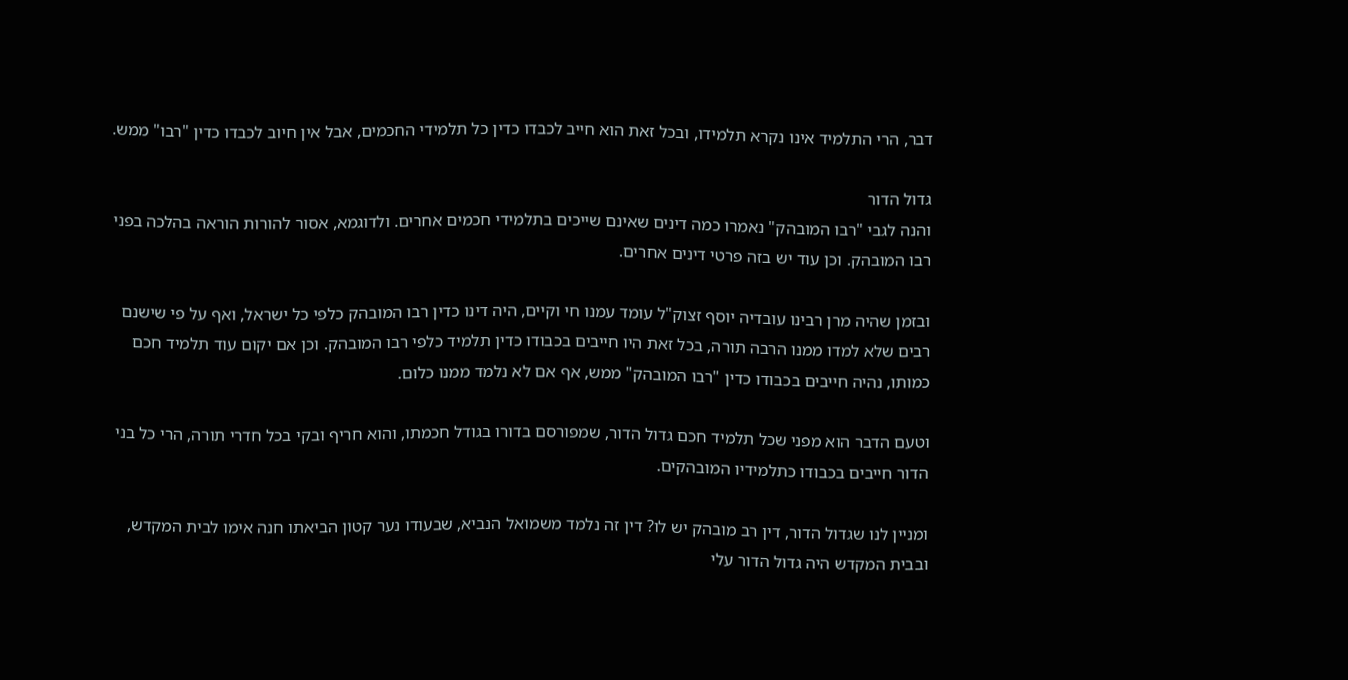דבר, הרי התלמיד אינו נקרא תלמידו, ובכל זאת הוא חייב לכבדו כדין כל תלמידי החכמים, אבל אין חיוב לכבדו כדין "רבו" ממש.

גדול הדור
והנה לגבי "רבו המובהק" נאמרו כמה דינים שאינם שייכים בתלמידי חכמים אחרים. ולדוגמא, אסור להורות הוראה בהלכה בפני רבו המובהק. וכן עוד יש בזה פרטי דינים אחרים.

ובזמן שהיה מרן רבינו עובדיה יוסף זצוק"ל עומד עמנו חי וקיים, היה דינו כדין רבו המובהק כלפי כל ישראל, ואף על פי שישנם רבים שלא למדו ממנו הרבה תורה, בכל זאת היו חייבים בכבודו כדין תלמיד כלפי רבו המובהק. וכן אם יקום עוד תלמיד חכם כמותו, נהיה חייבים בכבודו כדין "רבו המובהק" ממש, אף אם לא נלמד ממנו כלום.

וטעם הדבר הוא מפני שכל תלמיד חכם גדול הדור, שמפורסם בדורו בגודל חכמתו, והוא חריף ובקי בכל חדרי תורה, הרי כל בני הדור חייבים בכבודו כתלמידיו המובהקים.

ומניין לנו שגדול הדור, דין רב מובהק יש לו? דין זה נלמד משמואל הנביא, שבעודו נער קטון הביאתו חנה אימו לבית המקדש, ובבית המקדש היה גדול הדור עלי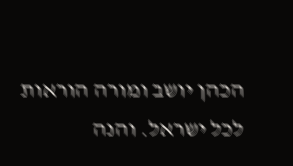הכהן יושב ומורה הוראות לכל ישראל. והנה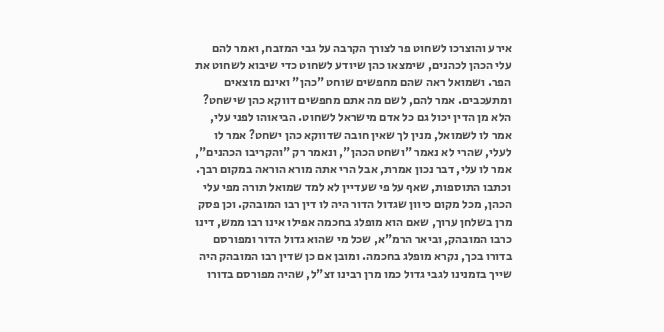אירע והוצרכו לשחוט פר לצורך הקרבה על גבי המזבח, ואמר להם עלי הכהן לכהנים, שימצאו כהן שיודע לשחוט כדי שיבוא לשחוט את הפר. ושמואל ראה שהם מחפשים שוחט "כהן" ואינם מוצאים ומתעכבים. אמר להם, לשם מה אתם מחפשים דווקא כהן שישחט? הלא מן הדין יכול גם כל אדם מישראל לשחוט. הביאוהו לפני עלי, אמר לו לשמואל, מנין לך שאין חובה שדווקא כהן ישחט? אמר לו לעלי, שהרי לא נאמר "ושחט הכהן", ונאמר רק "והקריבו הכהנים", אמר לו עלי, דבר נכון אמרת, אבל הרי אתה מורא הוראה במקום רבך. וכתבו התוספות, שאף על פי שעדיין לא למד שמואל תורה מפי עלי הכהן, מכל מקום כיוון שגדול הדור היה לו דין רבו המובהק. וכן פסק מרן בשלחן ערוך, שאם הוא מופלג בחכמה אפילו אינו רבו ממש, דינו כרבו המובהק, וביאר הרמ"א, שכל מי שהוא גדול הדור ומפורסם בדורו בכך, נקרא מופלג בחכמה. ומובן אם כן שדין רבו המובהק היה שייך בזמנינו לגבי גדול כמו מרן רבינו זצ"ל, שהיה מפורסם בדורו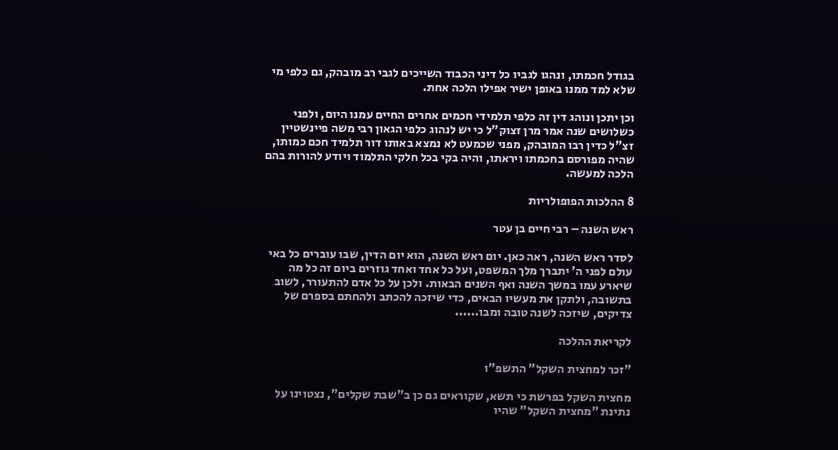בגודל חכמתו, ונהגו לגביו כל דיני הכבוד השייכים לגבי רב מובהק, גם כלפי מי שלא למד ממנו באופן ישיר אפילו הלכה אחת.

וכן יתכן ונוהג דין זה כלפי תלמידי חכמים אחרים החיים עמנו היום, ולפני כשלושים שנה אמר מרן זצוק"ל כי יש לנהוג כלפי הגאון רבי משה פיינשטיין זצ"ל כדין רבו המובהק, מפני שכמעט לא נמצא באותו דור תלמיד חכם כמותו, שהיה מפורסם בחכמתו ויראתו, והיה בקי בכל חלקי התלמוד ויודע להורות בהם הלכה למעשה.

8 ההלכות הפופולריות

ראש השנה – רבי חיים בן עטר

לסדר ראש השנה, ראה כאן. יום ראש השנה, הוא יום הדין, שבו עוברים כל באי עולם לפני ה' יתברך מלך המשפט, ועל כל אחד ואחד גוזרים ביום זה כל מה שיארע עמו במשך השנה ואף השנים הבאות. ולכן על כל אדם להתעורר, לשוב בתשובה, ולתקן את מעשיו הבאים, כדי שיזכה להכתב ולהחתם בספרם של צדיקים, שיזכה לשנה טובה ומבו......

לקריאת ההלכה

"זכר למחצית השקל" התשפ"ו

מחצית השקל בפרשת כי תשא, שקוראים גם כן ב"שבת שקלים", נצטוינו על נתינת "מחצית השקל" שהיו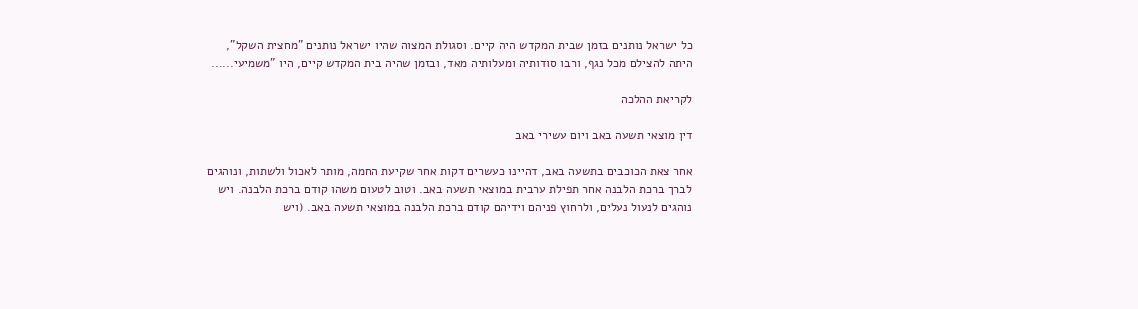כל ישראל נותנים בזמן שבית המקדש היה קיים. וסגולת המצוה שהיו ישראל נותנים "מחצית השקל", היתה להצילם מכל נגף, ורבו סודותיה ומעלותיה מאד, ובזמן שהיה בית המקדש קיים, היו "משמיעי......

לקריאת ההלכה

דין מוצאי תשעה באב ויום עשירי באב

אחר צאת הכוכבים בתשעה באב, דהיינו כעשרים דקות אחר שקיעת החמה, מותר לאכול ולשתות, ונוהגים לברך ברכת הלבנה אחר תפילת ערבית במוצאי תשעה באב. וטוב לטעום משהו קודם ברכת הלבנה. ויש נוהגים לנעול נעלים, ולרחוץ פניהם וידיהם קודם ברכת הלבנה במוצאי תשעה באב. (ויש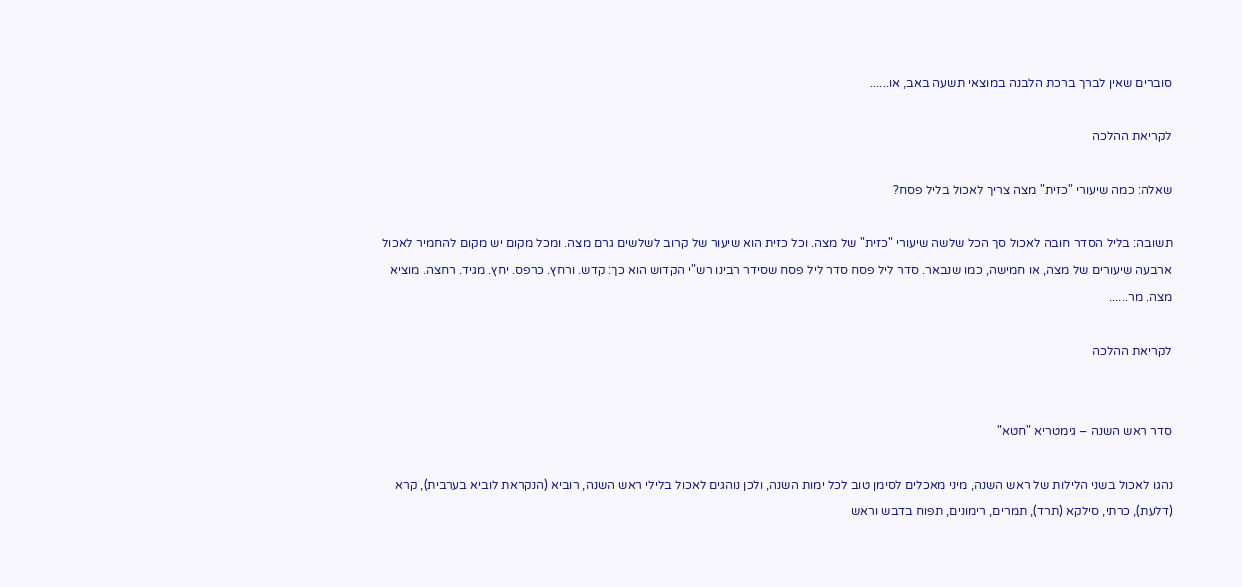סוברים שאין לברך ברכת הלבנה במוצאי תשעה באב, או......

לקריאת ההלכה

שאלה: כמה שיעורי "כזית" מצה צריך לאכול בליל פסח?

תשובה: בליל הסדר חובה לאכול סך הכל שלשה שיעורי "כזית" של מצה. וכל כזית הוא שיעור של קרוב לשלשים גרם מצה. ומכל מקום יש מקום להחמיר לאכול ארבעה שיעורים של מצה, או חמישה, כמו שנבאר. סדר ליל פסח סדר ליל פסח שסידר רבינו רש"י הקדוש הוא כך: קדש. ורחץ. כרפס. יחץ. מגיד. רחצה. מוציא מצה. מר......

לקריאת ההלכה


סדר ראש השנה – גימטריא "חטא"

נהגו לאכול בשני הלילות של ראש השנה, מיני מאכלים לסימן טוב לכל ימות השנה, ולכן נוהגים לאכול בלילי ראש השנה, רוביא (הנקראת לוביא בערבית), קרא (דלעת), כרתי, סילקא (תרד), תמרים, רימונים, תפוח בדבש וראש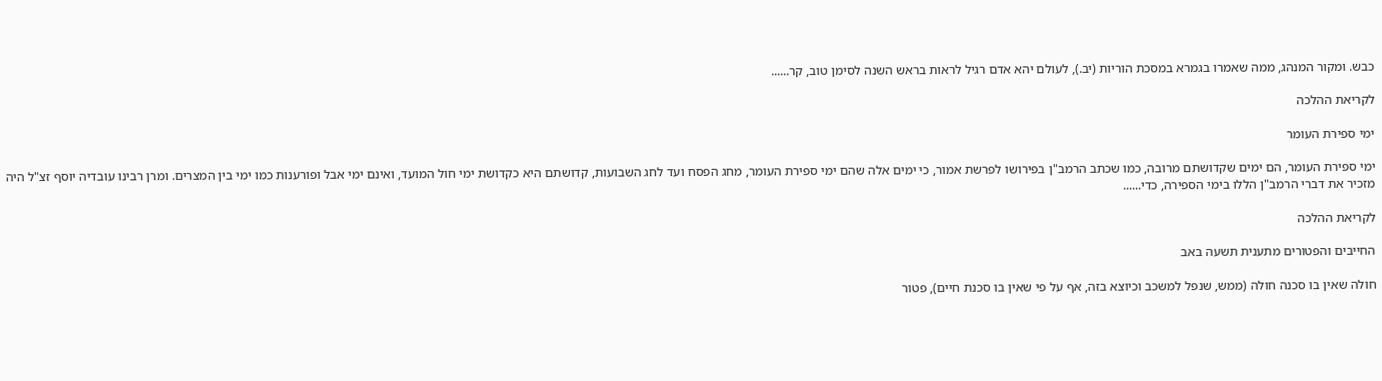כבש. ומקור המנהג, ממה שאמרו בגמרא במסכת הוריות (יב.), לעולם יהא אדם רגיל לראות בראש השנה לסימן טוב, קר......

לקריאת ההלכה

ימי ספירת העומר

ימי ספירת העומר, הם ימים שקדושתם מרובה, כמו שכתב הרמב"ן בפירושו לפרשת אמור, כי ימים אלה שהם ימי ספירת העומר, מחג הפסח ועד לחג השבועות, קדושתם היא כקדושת ימי חול המועד, ואינם ימי אבל ופורענות כמו ימי בין המצרים. ומרן רבינו עובדיה יוסף זצ"ל היה מזכיר את דברי הרמב"ן הללו בימי הספירה, כדי......

לקריאת ההלכה

החייבים והפטורים מתענית תשעה באב

חולה שאין בו סכנה חולה (ממש, שנפל למשכב וכיוצא בזה, אף על פי שאין בו סכנת חיים), פטור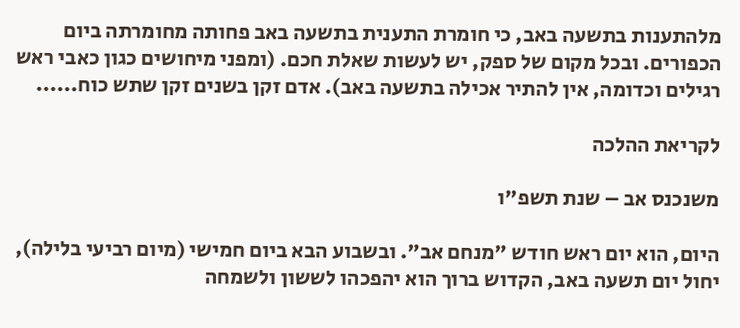מלהתענות בתשעה באב, כי חומרת התענית בתשעה באב פחותה מחומרתה ביום הכפורים. ובכל מקום של ספק, יש לעשות שאלת חכם. (ומפני מיחושים כגון כאבי ראש רגילים וכדומה, אין להתיר אכילה בתשעה באב). אדם זקן בשנים זקן שתש כוח......

לקריאת ההלכה

משנכנס אב – שנת תשפ"ו

היום, הוא יום ראש חודש "מנחם אב". ובשבוע הבא ביום חמישי (מיום רביעי בלילה), יחול יום תשעה באב, הקדוש ברוך הוא יהפכהו לששון ולשמחה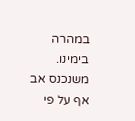במהרה בימינו. משנכנס אב אף על פי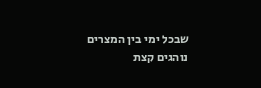שבכל ימי בין המצרים נוהגים קצת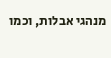מנהגי אבלות, וכמו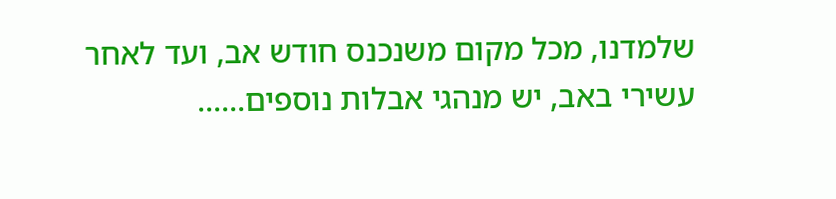שלמדנו, מכל מקום משנכנס חודש אב, ועד לאחר עשירי באב, יש מנהגי אבלות נוספים......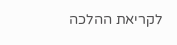לקריאת ההלכה